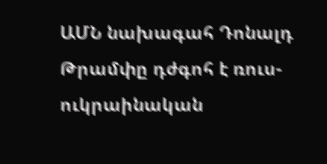ԱՄՆ նախագահ Դոնալդ Թրամփը դժգոհ է ռուս-ուկրաինական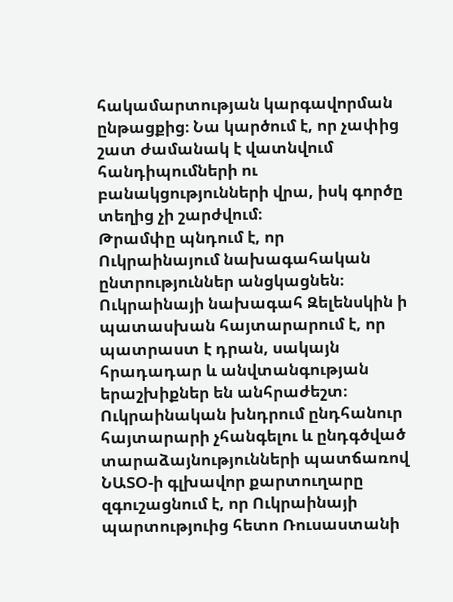հակամարտության կարգավորման ընթացքից։ Նա կարծում է, որ չափից շատ ժամանակ է վատնվում հանդիպումների ու բանակցությունների վրա, իսկ գործը տեղից չի շարժվում։
Թրամփը պնդում է, որ Ուկրաինայում նախագահական ընտրություններ անցկացնեն։ Ուկրաինայի նախագահ Զելենսկին ի պատասխան հայտարարում է, որ պատրաստ է դրան, սակայն հրադադար և անվտանգության երաշխիքներ են անհրաժեշտ։
Ուկրաինական խնդրում ընդհանուր հայտարարի չհանգելու և ընդգծված տարաձայնությունների պատճառով ՆԱՏՕ-ի գլխավոր քարտուղարը զգուշացնում է, որ Ուկրաինայի պարտություից հետո Ռուսաստանի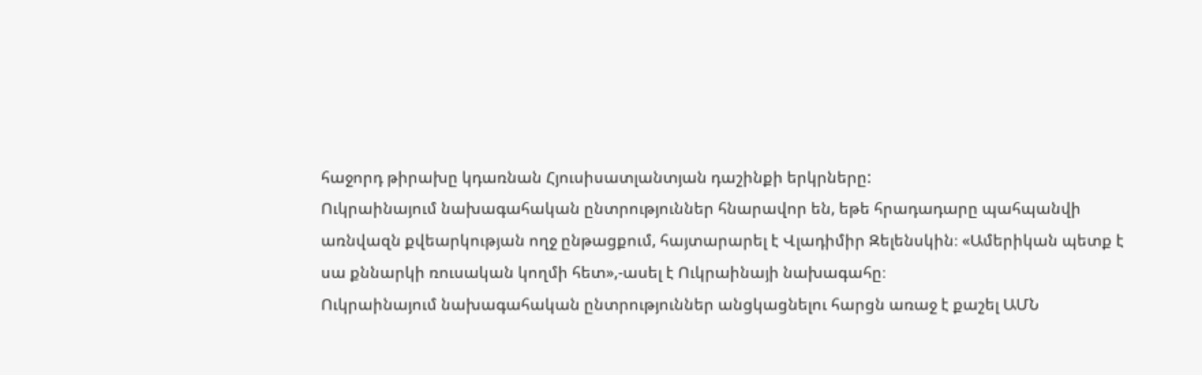հաջորդ թիրախը կդառնան Հյուսիսատլանտյան դաշինքի երկրները:
Ուկրաինայում նախագահական ընտրություններ հնարավոր են, եթե հրադադարը պահպանվի առնվազն քվեարկության ողջ ընթացքում, հայտարարել է Վլադիմիր Զելենսկին։ «Ամերիկան պետք է սա քննարկի ռուսական կողմի հետ»,-ասել է Ուկրաինայի նախագահը։
Ուկրաինայում նախագահական ընտրություններ անցկացնելու հարցն առաջ է քաշել ԱՄՆ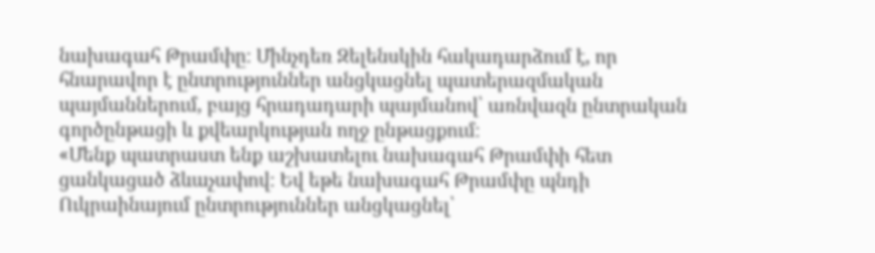նախագահ Թրամփը։ Մինչդեռ Զելենսկին հակադարձում է, որ հնարավոր է ընտրություններ անցկացնել պատերազմական պայմաններում, բայց հրադադարի պայմանով՝ առնվազն ընտրական գործընթացի և քվեարկության ողջ ընթացքում։
«Մենք պատրաստ ենք աշխատելու նախագահ Թրամփի հետ ցանկացած ձևաչափով։ Եվ եթե նախագահ Թրամփը պնդի Ուկրաինայում ընտրություններ անցկացնել՝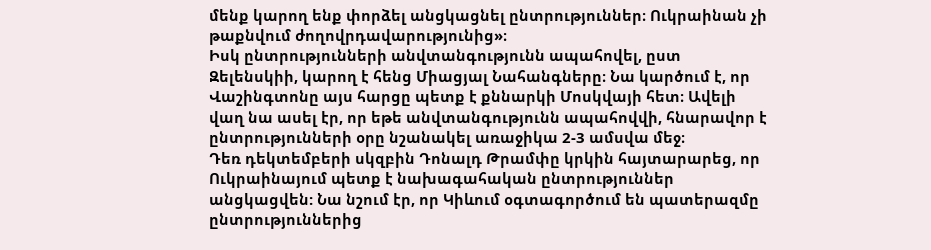մենք կարող ենք փորձել անցկացնել ընտրություններ։ Ուկրաինան չի թաքնվում ժողովրդավարությունից»։
Իսկ ընտրությունների անվտանգությունն ապահովել, ըստ Զելենսկիի, կարող է հենց Միացյալ Նահանգները։ Նա կարծում է, որ Վաշինգտոնը այս հարցը պետք է քննարկի Մոսկվայի հետ։ Ավելի վաղ նա ասել էր, որ եթե անվտանգությունն ապահովվի, հնարավոր է ընտրությունների օրը նշանակել առաջիկա 2-3 ամսվա մեջ։
Դեռ դեկտեմբերի սկզբին Դոնալդ Թրամփը կրկին հայտարարեց, որ Ուկրաինայում պետք է նախագահական ընտրություններ անցկացվեն: Նա նշում էր, որ Կիևում օգտագործում են պատերազմը ընտրություններից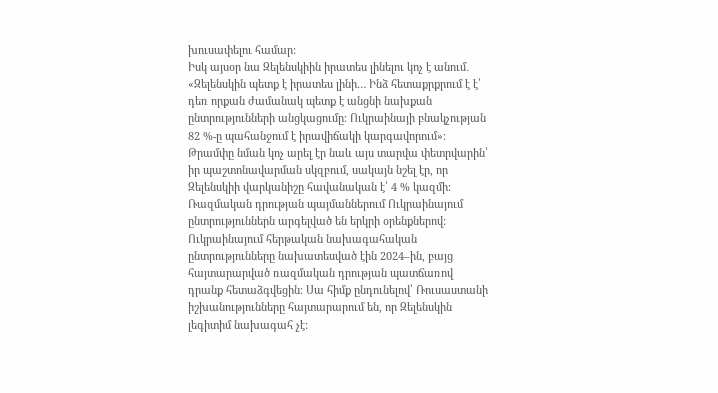խուսափելու համար:
Իսկ այսօր նա Զելենսկիին իրատես լինելու կոչ է անում․
«Զելենսկին պետք է իրատես լինի… Ինձ հետաքրքրում է է՝ դեռ որքան ժամանակ պետք է անցնի նախքան ընտրությունների անցկացումը։ Ուկրաինայի բնակչության 82 %-ը պահանջում է իրավիճակի կարգավորում»։
Թրամփը նման կոչ արել էր նաև այս տարվա փետրվարին՝ իր պաշտոնավարման սկզբում, սակայն նշել էր, որ Զելենսկիի վարկանիշը հավանական է՝ 4 % կազմի:
Ռազմական դրության պայմաններում Ուկրաինայում ընտրություններն արգելված են երկրի օրենքներով:
Ուկրաինայում հերթական նախագահական ընտրությունները նախատեսված էին 2024–ին, բայց հայտարարված ռազմական դրության պատճառով դրանք հետաձգվեցին։ Սա հիմք ընդունելով՝ Ռուսաստանի իշխանությունները հայտարարում են, որ Զելենսկին լեգիտիմ նախագահ չէ: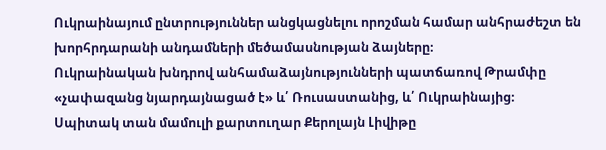Ուկրաինայում ընտրություններ անցկացնելու որոշման համար անհրաժեշտ են խորհրդարանի անդամների մեծամասնության ձայները։
Ուկրաինական խնդրով անհամաձայնությունների պատճառով Թրամփը «չափազանց նյարդայնացած է» և՛ Ռուսաստանից, և՛ Ուկրաինայից։ Սպիտակ տան մամուլի քարտուղար Քերոլայն Լիվիթը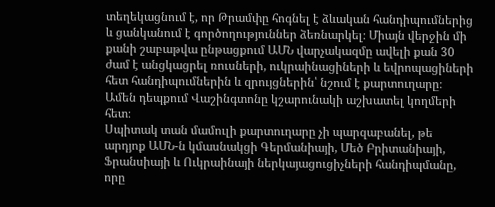տեղեկացնում է, որ Թրամփը հոգնել է ձևական հանդիպումներից և ցանկանում է գործողություններ ձեռնարկել։ Միայն վերջին մի քանի շաբաթվա ընթացքում ԱՄՆ վարչակազմը ավելի քան 30 ժամ է անցկացրել ռուսների, ուկրաինացիների և եվրոպացիների հետ հանդիպումներին և զրույցներին՝ նշում է քարտուղարը։
Ամեն դեպքում Վաշինգտոնը կշարունակի աշխատել կողմերի հետ։
Սպիտակ տան մամուլի քարտուղարը չի պարզաբանել, թե արդյոք ԱՄՆ-ն կմասնակցի Գերմանիայի, Մեծ Բրիտանիայի, Ֆրանսիայի և Ուկրաինայի ներկայացուցիչների հանդիպմանը, որը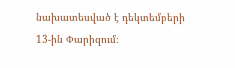նախատեսված է դեկտեմբերի 13-ին Փարիզում։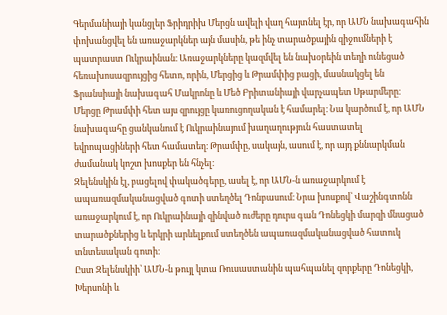Գերմանիայի կանցլեր Ֆրիդրիխ Մերցն ավելի վաղ հայտնել էր, որ ԱՄՆ նախագահին փոխանցվել են առաջարկներ այն մասին, թե ինչ տարածքային զիջումների է պատրաստ Ուկրաինան։ Առաջարկները կազմվել են նախօրեին տեղի ունեցած հեռախոսազրույցից հետո, որին, Մերցից և Թրամփից բացի, մասնակցել են Ֆրանսիայի նախագահ Մակրոնը և Մեծ Բրիտանիայի վարչապետ Սթարմերը։
Մերցը Թրամփի հետ այս զրույցը կառուցողական է համարել։ Նա կարծում է, որ ԱՄՆ նախագահը ցանկանում է Ուկրաինայում խաղաղություն հաստատել եվրոպացիների հետ համատեղ։ Թրամփը, սակայն, ասում է, որ այդ քննարկման ժամանակ կոշտ խոսքեր են հնչել։
Զելենսկին էլ, բացելով փակածգերը, ասել է, որ ԱՄՆ-ն առաջարկում է ապառազմականացված գոտի ստեղծել Դոնբասում։ Նրա խոսքով՝ Վաշինգտոնն առաջարկում է, որ Ուկրաինայի զինված ուժերը դուրս գան Դոնեցկի մարզի մնացած տարածքներից և երկրի արևելքում ստեղծեն ապառազմականացված հատուկ տնտեսական գոտի։
Ըստ Զելենսկիի՝ ԱՄՆ-ն թույլ կտա Ռուսաստանին պահպանել զորքերը Դոնեցկի, Խերսոնի և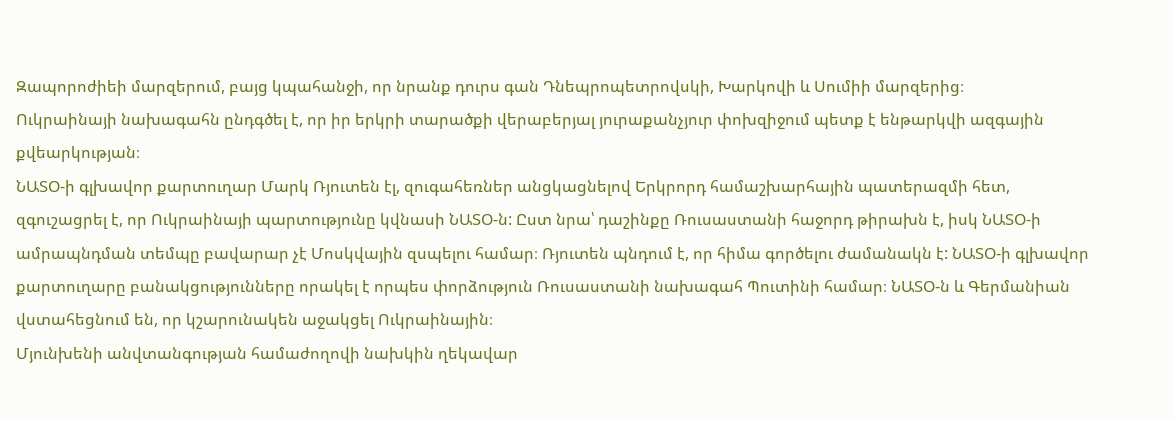Զապորոժիեի մարզերում, բայց կպահանջի, որ նրանք դուրս գան Դնեպրոպետրովսկի, Խարկովի և Սումիի մարզերից։
Ուկրաինայի նախագահն ընդգծել է, որ իր երկրի տարածքի վերաբերյալ յուրաքանչյուր փոխզիջում պետք է ենթարկվի ազգային քվեարկության։
ՆԱՏՕ-ի գլխավոր քարտուղար Մարկ Ռյուտեն էլ, զուգահեռներ անցկացնելով Երկրորդ համաշխարհային պատերազմի հետ, զգուշացրել է, որ Ուկրաինայի պարտությունը կվնասի ՆԱՏՕ-ն: Ըստ նրա՝ դաշինքը Ռուսաստանի հաջորդ թիրախն է, իսկ ՆԱՏՕ-ի ամրապնդման տեմպը բավարար չէ Մոսկվային զսպելու համար։ Ռյուտեն պնդում է, որ հիմա գործելու ժամանակն է: ՆԱՏՕ-ի գլխավոր քարտուղարը բանակցությունները որակել է որպես փորձություն Ռուսաստանի նախագահ Պուտինի համար։ ՆԱՏՕ-ն և Գերմանիան վստահեցնում են, որ կշարունակեն աջակցել Ուկրաինային։
Մյունխենի անվտանգության համաժողովի նախկին ղեկավար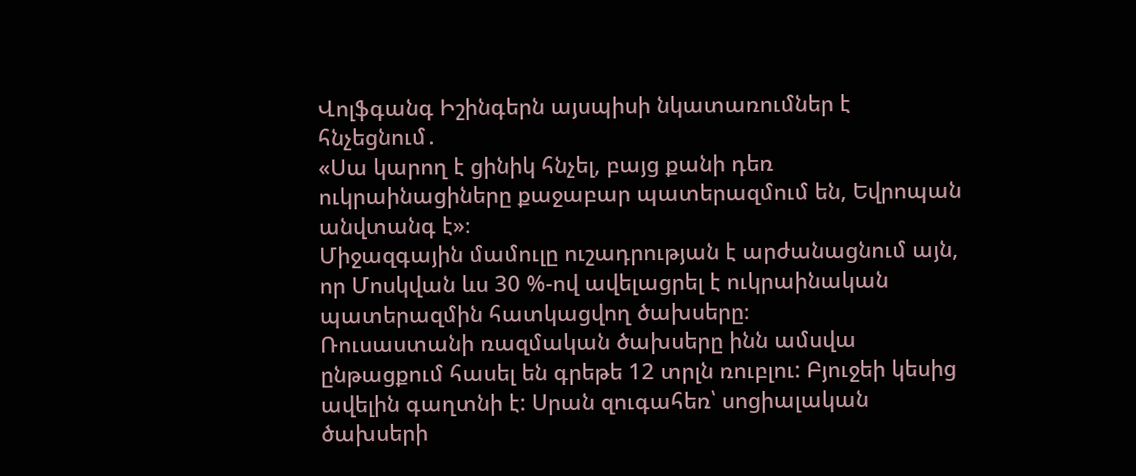Վոլֆգանգ Իշինգերն այսպիսի նկատառումներ է հնչեցնում․
«Սա կարող է ցինիկ հնչել, բայց քանի դեռ ուկրաինացիները քաջաբար պատերազմում են, Եվրոպան անվտանգ է»։
Միջազգային մամուլը ուշադրության է արժանացնում այն, որ Մոսկվան ևս 30 %-ով ավելացրել է ուկրաինական պատերազմին հատկացվող ծախսերը։
Ռուսաստանի ռազմական ծախսերը ինն ամսվա ընթացքում հասել են գրեթե 12 տրլն ռուբլու: Բյուջեի կեսից ավելին գաղտնի է: Սրան զուգահեռ՝ սոցիալական ծախսերի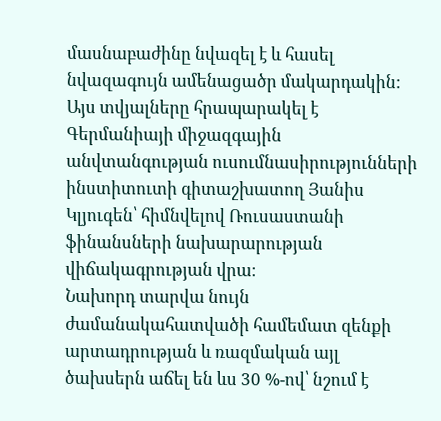մասնաբաժինը նվազել է և հասել նվազագույն ամենացածր մակարդակին: Այս տվյալները հրապարակել է Գերմանիայի միջազգային անվտանգության ուսումնասիրությունների ինստիտուտի գիտաշխատող Յանիս Կլյուգեն՝ հիմնվելով Ռուսաստանի ֆինանսների նախարարության վիճակագրության վրա։
Նախորդ տարվա նույն ժամանակահատվածի համեմատ զենքի արտադրության և ռազմական այլ ծախսերն աճել են ևս 30 %-ով՝ նշում է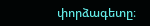փորձագետը։